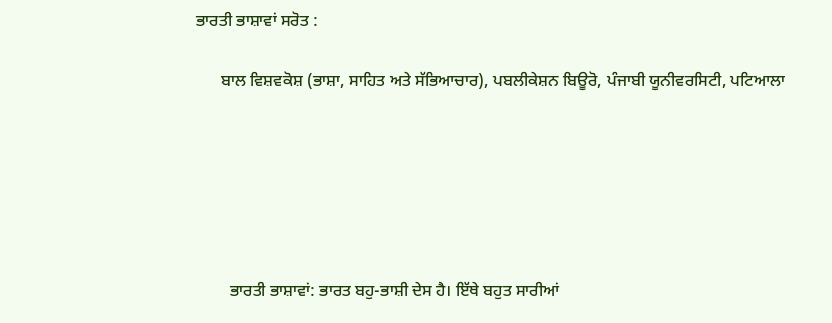ਭਾਰਤੀ ਭਾਸ਼ਾਵਾਂ ਸਰੋਤ :

      ਬਾਲ ਵਿਸ਼ਵਕੋਸ਼ (ਭਾਸ਼ਾ, ਸਾਹਿਤ ਅਤੇ ਸੱਭਿਆਚਾਰ), ਪਬਲੀਕੇਸ਼ਨ ਬਿਊਰੋ, ਪੰਜਾਬੀ ਯੂਨੀਵਰਸਿਟੀ, ਪਟਿਆਲਾ






        ਭਾਰਤੀ ਭਾਸ਼ਾਵਾਂ: ਭਾਰਤ ਬਹੁ-ਭਾਸ਼ੀ ਦੇਸ ਹੈ। ਇੱਥੇ ਬਹੁਤ ਸਾਰੀਆਂ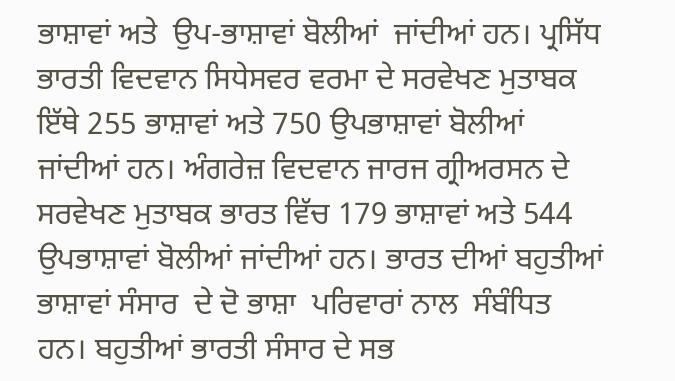ਭਾਸ਼ਾਵਾਂ ਅਤੇ  ਉਪ-ਭਾਸ਼ਾਵਾਂ ਬੋਲੀਆਂ  ਜਾਂਦੀਆਂ ਹਨ। ਪ੍ਰਸਿੱਧ ਭਾਰਤੀ ਵਿਦਵਾਨ ਸਿਧੇਸਵਰ ਵਰਮਾ ਦੇ ਸਰਵੇਖਣ ਮੁਤਾਬਕ ਇੱਥੇ 255 ਭਾਸ਼ਾਵਾਂ ਅਤੇ 750 ਉਪਭਾਸ਼ਾਵਾਂ ਬੋਲੀਆਂ ਜਾਂਦੀਆਂ ਹਨ। ਅੰਗਰੇਜ਼ ਵਿਦਵਾਨ ਜਾਰਜ ਗ੍ਰੀਅਰਸਨ ਦੇ ਸਰਵੇਖਣ ਮੁਤਾਬਕ ਭਾਰਤ ਵਿੱਚ 179 ਭਾਸ਼ਾਵਾਂ ਅਤੇ 544 ਉਪਭਾਸ਼ਾਵਾਂ ਬੋਲੀਆਂ ਜਾਂਦੀਆਂ ਹਨ। ਭਾਰਤ ਦੀਆਂ ਬਹੁਤੀਆਂ ਭਾਸ਼ਾਵਾਂ ਸੰਸਾਰ  ਦੇ ਦੋ ਭਾਸ਼ਾ  ਪਰਿਵਾਰਾਂ ਨਾਲ  ਸੰਬੰਧਿਤ ਹਨ। ਬਹੁਤੀਆਂ ਭਾਰਤੀ ਸੰਸਾਰ ਦੇ ਸਭ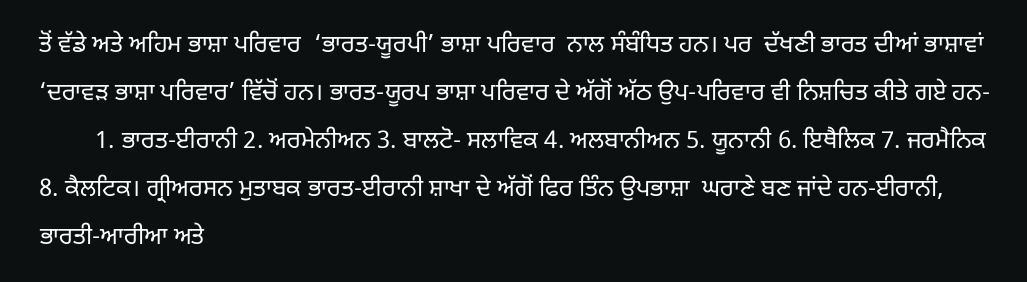ਤੋਂ ਵੱਡੇ ਅਤੇ ਅਹਿਮ ਭਾਸ਼ਾ ਪਰਿਵਾਰ  ‘ਭਾਰਤ-ਯੂਰਪੀ’ ਭਾਸ਼ਾ ਪਰਿਵਾਰ  ਨਾਲ ਸੰਬੰਧਿਤ ਹਨ। ਪਰ  ਦੱਖਣੀ ਭਾਰਤ ਦੀਆਂ ਭਾਸ਼ਾਵਾਂ ‘ਦਰਾਵੜ ਭਾਸ਼ਾ ਪਰਿਵਾਰ’ ਵਿੱਚੋਂ ਹਨ। ਭਾਰਤ-ਯੂਰਪ ਭਾਸ਼ਾ ਪਰਿਵਾਰ ਦੇ ਅੱਗੋਂ ਅੱਠ ਉਪ-ਪਰਿਵਾਰ ਵੀ ਨਿਸ਼ਚਿਤ ਕੀਤੇ ਗਏ ਹਨ-
         1. ਭਾਰਤ-ਈਰਾਨੀ 2. ਅਰਮੇਨੀਅਨ 3. ਬਾਲਟੋ- ਸਲਾਵਿਕ 4. ਅਲਬਾਨੀਅਨ 5. ਯੂਨਾਨੀ 6. ਇਥੈਲਿਕ 7. ਜਰਮੈਨਿਕ 8. ਕੈਲਟਿਕ। ਗ੍ਰੀਅਰਸਨ ਮੁਤਾਬਕ ਭਾਰਤ-ਈਰਾਨੀ ਸ਼ਾਖਾ ਦੇ ਅੱਗੋਂ ਫਿਰ ਤਿੰਨ ਉਪਭਾਸ਼ਾ  ਘਰਾਣੇ ਬਣ ਜਾਂਦੇ ਹਨ-ਈਰਾਨੀ, ਭਾਰਤੀ-ਆਰੀਆ ਅਤੇ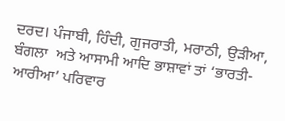ਦਰਦ। ਪੰਜਾਬੀ, ਹਿੰਦੀ, ਗੁਜਰਾਤੀ, ਮਰਾਠੀ, ਉੜੀਆ, ਬੰਗਲਾ  ਅਤੇ ਆਸਾਮੀ ਆਦਿ ਭਾਸ਼ਾਵਾਂ ਤਾਂ ‘ਭਾਰਤੀ-ਆਰੀਆ’ ਪਰਿਵਾਰ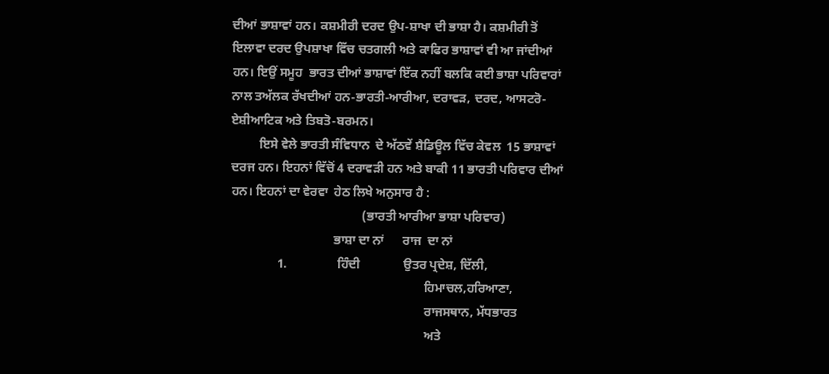ਦੀਆਂ ਭਾਸ਼ਾਵਾਂ ਹਨ। ਕਸ਼ਮੀਰੀ ਦਰਦ ਉਪ-ਸ਼ਾਖਾ ਦੀ ਭਾਸ਼ਾ ਹੈ। ਕਸ਼ਮੀਰੀ ਤੋਂ ਇਲਾਵਾ ਦਰਦ ਉਪਸ਼ਾਖਾ ਵਿੱਚ ਚਤਗਲੀ ਅਤੇ ਕਾਫਿਰ ਭਾਸ਼ਾਵਾਂ ਵੀ ਆ ਜਾਂਦੀਆਂ ਹਨ। ਇਉਂ ਸਮੂਹ  ਭਾਰਤ ਦੀਆਂ ਭਾਸ਼ਾਵਾਂ ਇੱਕ ਨਹੀਂ ਬਲਕਿ ਕਈ ਭਾਸ਼ਾ ਪਰਿਵਾਰਾਂ ਨਾਲ ਤਅੱਲਕ ਰੱਖਦੀਆਂ ਹਨ-ਭਾਰਤੀ-ਆਰੀਆ, ਦਰਾਵੜ, ਦਰਦ, ਆਸਟਰੋ- ਏਸ਼ੀਆਟਿਕ ਅਤੇ ਤਿਬਤੋ-ਬਰਮਨ।
         ਇਸੇ ਵੇਲੇ ਭਾਰਤੀ ਸੰਵਿਧਾਨ  ਦੇ ਅੱਠਵੇਂ ਸ਼ੈਡਿਊਲ ਵਿੱਚ ਕੇਵਲ  15 ਭਾਸ਼ਾਵਾਂ ਦਰਜ ਹਨ। ਇਹਨਾਂ ਵਿੱਚੋਂ 4 ਦਰਾਵੜੀ ਹਨ ਅਤੇ ਬਾਕੀ 11 ਭਾਰਤੀ ਪਰਿਵਾਰ ਦੀਆਂ ਹਨ। ਇਹਨਾਂ ਦਾ ਵੇਰਵਾ  ਹੇਠ ਲਿਖੇ ਅਨੁਸਾਰ ਹੈ :
                                          (ਭਾਰਤੀ ਆਰੀਆ ਭਾਸ਼ਾ ਪਰਿਵਾਰ)
                                 ਭਾਸ਼ਾ ਦਾ ਨਾਂ      ਰਾਜ  ਦਾ ਨਾਂ
               1.                ਹਿੰਦੀ              ਉਤਰ ਪ੍ਰਦੇਸ਼, ਦਿੱਲੀ,
                                                              ਹਿਮਾਚਲ,ਹਰਿਆਣਾ,
                                                              ਰਾਜਸਥਾਨ, ਮੱਧਭਾਰਤ
                                                              ਅਤੇ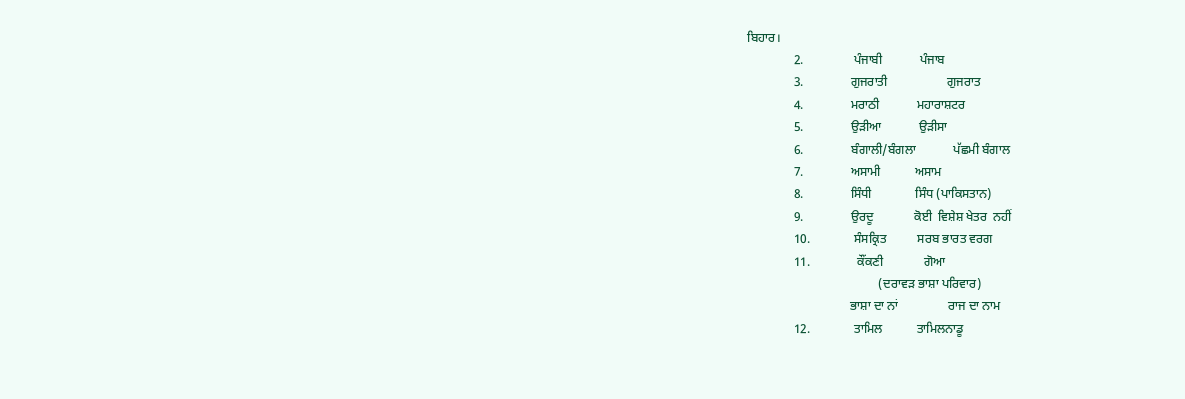ਬਿਹਾਰ।
               2.                ਪੰਜਾਬੀ            ਪੰਜਾਬ
               3.               ਗੁਜਰਾਤੀ                   ਗੁਜਰਾਤ
               4.               ਮਰਾਠੀ            ਮਹਾਰਾਸ਼ਟਰ
               5.               ਉੜੀਆ            ਉੜੀਸਾ
               6.               ਬੰਗਾਲੀ/ਬੰਗਲਾ            ਪੱਛਮੀ ਬੰਗਾਲ
               7.               ਅਸਾਮੀ           ਅਸਾਮ
               8.               ਸਿੰਧੀ              ਸਿੰਧ (ਪਾਕਿਸਤਾਨ)
               9.               ਉਰਦੂ             ਕੋਈ  ਵਿਸ਼ੇਸ਼ ਖੇਤਰ  ਨਹੀਂ
               10.              ਸੰਸਕ੍ਰਿਤ          ਸਰਬ ਭਾਰਤ ਵਰਗ
               11.               ਕੌਂਕਣੀ             ਗੋਆ
                                          (ਦਰਾਵੜ ਭਾਸ਼ਾ ਪਰਿਵਾਰ)
                                 ਭਾਸ਼ਾ ਦਾ ਨਾਂ                ਰਾਜ ਦਾ ਨਾਮ
               12.              ਤਾਮਿਲ           ਤਾਮਿਲਨਾਡੂ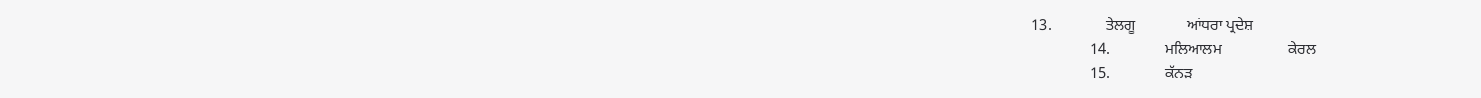13.              ਤੇਲਗੂ             ਆਂਧਰਾ ਪ੍ਰਦੇਸ਼
               14.              ਮਲਿਆਲਮ                 ਕੇਰਲ
               15.              ਕੱਨੜ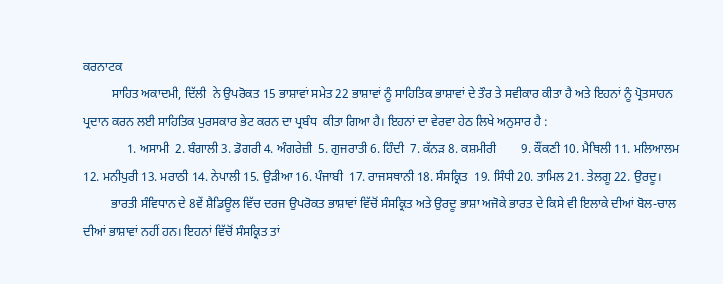ਕਰਨਾਟਕ
         ਸਾਹਿਤ ਅਕਾਦਮੀ, ਦਿੱਲੀ  ਨੇ ਉਪਰੋਕਤ 15 ਭਾਸ਼ਾਵਾਂ ਸਮੇਤ 22 ਭਾਸ਼ਾਵਾਂ ਨੂੰ ਸਾਹਿਤਿਕ ਭਾਸ਼ਾਵਾਂ ਦੇ ਤੌਰ ਤੇ ਸਵੀਕਾਰ ਕੀਤਾ ਹੈ ਅਤੇ ਇਹਨਾਂ ਨੂੰ ਪ੍ਰੋਤਸਾਹਨ ਪ੍ਰਦਾਨ ਕਰਨ ਲਈ ਸਾਹਿਤਿਕ ਪੁਰਸਕਾਰ ਭੇਟ ਕਰਨ ਦਾ ਪ੍ਰਬੰਧ  ਕੀਤਾ ਗਿਆ ਹੈ। ਇਹਨਾਂ ਦਾ ਵੇਰਵਾ ਹੇਠ ਲਿਖੇ ਅਨੁਸਾਰ ਹੈ :
              1. ਅਸਾਮੀ  2. ਬੰਗਾਲੀ 3. ਡੋਗਰੀ 4. ਅੰਗਰੇਜ਼ੀ  5. ਗੁਜਰਾਤੀ 6. ਹਿੰਦੀ  7. ਕੱਨੜ 8. ਕਸ਼ਮੀਰੀ        9. ਕੌਂਕਣੀ 10. ਮੈਥਿਲੀ 11. ਮਲਿਆਲਮ 12. ਮਨੀਪੁਰੀ 13. ਮਰਾਠੀ 14. ਨੇਪਾਲੀ 15. ਉੜੀਆ 16. ਪੰਜਾਬੀ  17. ਰਾਜਸਥਾਨੀ 18. ਸੰਸਕ੍ਰਿਤ  19. ਸਿੰਧੀ 20. ਤਾਮਿਲ 21. ਤੇਲਗੂ 22. ਉਰਦੂ।
         ਭਾਰਤੀ ਸੰਵਿਧਾਨ ਦੇ 8ਵੇਂ ਸ਼ੈਡਿਊਲ ਵਿੱਚ ਦਰਜ ਉਪਰੋਕਤ ਭਾਸ਼ਾਵਾਂ ਵਿੱਚੋਂ ਸੰਸਕ੍ਰਿਤ ਅਤੇ ਉਰਦੂ ਭਾਸ਼ਾ ਅਜੋਕੇ ਭਾਰਤ ਦੇ ਕਿਸੇ ਵੀ ਇਲਾਕੇ ਦੀਆਂ ਬੋਲ-ਚਾਲ ਦੀਆਂ ਭਾਸ਼ਾਵਾਂ ਨਹੀਂ ਹਨ। ਇਹਨਾਂ ਵਿੱਚੋਂ ਸੰਸਕ੍ਰਿਤ ਤਾਂ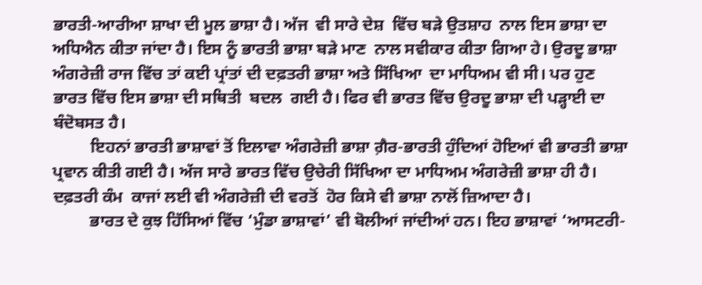ਭਾਰਤੀ-ਆਰੀਆ ਸ਼ਾਖਾ ਦੀ ਮੂਲ ਭਾਸ਼ਾ ਹੈ। ਅੱਜ  ਵੀ ਸਾਰੇ ਦੇਸ਼  ਵਿੱਚ ਬੜੇ ਉਤਸ਼ਾਹ  ਨਾਲ ਇਸ ਭਾਸ਼ਾ ਦਾ ਅਧਿਐਨ ਕੀਤਾ ਜਾਂਦਾ ਹੈ। ਇਸ ਨੂੰ ਭਾਰਤੀ ਭਾਸ਼ਾ ਬੜੇ ਮਾਣ  ਨਾਲ ਸਵੀਕਾਰ ਕੀਤਾ ਗਿਆ ਹੇ। ਉਰਦੂ ਭਾਸ਼ਾ ਅੰਗਰੇਜ਼ੀ ਰਾਜ ਵਿੱਚ ਤਾਂ ਕਈ ਪ੍ਰਾਂਤਾਂ ਦੀ ਦਫ਼ਤਰੀ ਭਾਸ਼ਾ ਅਤੇ ਸਿੱਖਿਆ  ਦਾ ਮਾਧਿਅਮ ਵੀ ਸੀ। ਪਰ ਹੁਣ ਭਾਰਤ ਵਿੱਚ ਇਸ ਭਾਸ਼ਾ ਦੀ ਸਥਿਤੀ  ਬਦਲ  ਗਈ ਹੈ। ਫਿਰ ਵੀ ਭਾਰਤ ਵਿੱਚ ਉਰਦੂ ਭਾਸ਼ਾ ਦੀ ਪੜ੍ਹਾਈ ਦਾ ਬੰਦੋਬਸਤ ਹੈ।
         ਇਹਨਾਂ ਭਾਰਤੀ ਭਾਸ਼ਾਵਾਂ ਤੋਂ ਇਲਾਵਾ ਅੰਗਰੇਜ਼ੀ ਭਾਸ਼ਾ ਗ਼ੈਰ-ਭਾਰਤੀ ਹੁੰਦਿਆਂ ਹੋਇਆਂ ਵੀ ਭਾਰਤੀ ਭਾਸ਼ਾ ਪ੍ਰਵਾਨ ਕੀਤੀ ਗਈ ਹੈ। ਅੱਜ ਸਾਰੇ ਭਾਰਤ ਵਿੱਚ ਉਚੇਰੀ ਸਿੱਖਿਆ ਦਾ ਮਾਧਿਅਮ ਅੰਗਰੇਜ਼ੀ ਭਾਸ਼ਾ ਹੀ ਹੈ। ਦਫ਼ਤਰੀ ਕੰਮ  ਕਾਜਾਂ ਲਈ ਵੀ ਅੰਗਰੇਜ਼ੀ ਦੀ ਵਰਤੋਂ  ਹੋਰ ਕਿਸੇ ਵੀ ਭਾਸ਼ਾ ਨਾਲੋਂ ਜ਼ਿਆਦਾ ਹੈ।
         ਭਾਰਤ ਦੇ ਕੁਝ ਹਿੱਸਿਆਂ ਵਿੱਚ ‘ਮੁੰਡਾ ਭਾਸ਼ਾਵਾਂ’ ਵੀ ਬੋਲੀਆਂ ਜਾਂਦੀਆਂ ਹਨ। ਇਹ ਭਾਸ਼ਾਵਾਂ ‘ਆਸਟਰੀ-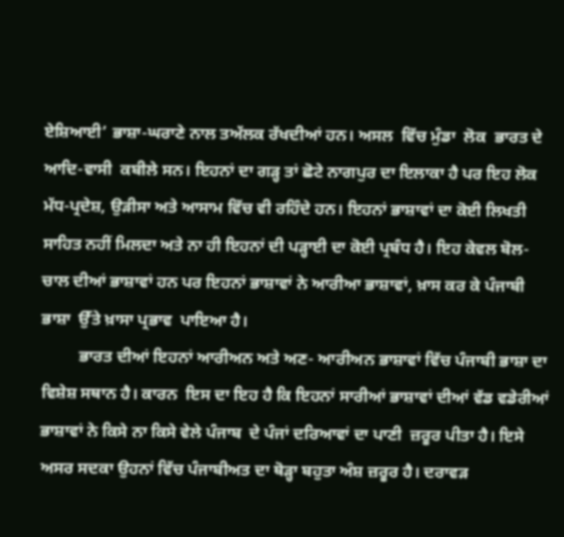ਏਸ਼ਿਆਈ’ ਭਾਸ਼ਾ-ਘਰਾਣੇ ਨਾਲ ਤਅੱਲਕ ਰੱਖਦੀਆਂ ਹਨ। ਅਸਲ  ਵਿੱਚ ਮੁੰਡਾ  ਲੋਕ  ਭਾਰਤ ਦੇ ਆਦਿ-ਵਾਸੀ  ਕਬੀਲੇ ਸਨ। ਇਹਨਾਂ ਦਾ ਗੜ੍ਹ ਤਾਂ ਛੋਟੇ ਨਾਗਪੁਰ ਦਾ ਇਲਾਕਾ ਹੈ ਪਰ ਇਹ ਲੋਕ ਮੱਧ-ਪ੍ਰਦੇਸ਼, ਉੜੀਸਾ ਅਤੇ ਆਸਾਮ ਵਿੱਚ ਵੀ ਰਹਿੰਦੇ ਹਨ। ਇਹਨਾਂ ਭਾਸ਼ਾਵਾਂ ਦਾ ਕੋਈ ਲਿਖਤੀ ਸਾਹਿਤ ਨਹੀਂ ਮਿਲਦਾ ਅਤੇ ਨਾ ਹੀ ਇਹਨਾਂ ਦੀ ਪੜ੍ਹਾਈ ਦਾ ਕੋਈ ਪ੍ਰਬੰਧ ਹੈ। ਇਹ ਕੇਵਲ ਬੋਲ-ਚਾਲ ਦੀਆਂ ਭਾਸ਼ਾਵਾਂ ਹਨ ਪਰ ਇਹਨਾਂ ਭਾਸ਼ਾਵਾਂ ਨੇ ਆਰੀਆ ਭਾਸ਼ਾਵਾਂ, ਖ਼ਾਸ ਕਰ ਕੇ ਪੰਜਾਬੀ ਭਾਸ਼ਾ  ਉੱਤੇ ਖ਼ਾਸਾ ਪ੍ਰਭਾਵ  ਪਾਇਆ ਹੈ।
         ਭਾਰਤ ਦੀਆਂ ਇਹਨਾਂ ਆਰੀਅਨ ਅਤੇ ਅਣ- ਆਰੀਅਨ ਭਾਸ਼ਾਵਾਂ ਵਿੱਚ ਪੰਜਾਬੀ ਭਾਸ਼ਾ ਦਾ ਵਿਸ਼ੇਸ਼ ਸਥਾਨ ਹੈ। ਕਾਰਨ  ਇਸ ਦਾ ਇਹ ਹੈ ਕਿ ਇਹਨਾਂ ਸਾਰੀਆਂ ਭਾਸ਼ਾਵਾਂ ਦੀਆਂ ਵੱਡ ਵਡੇਰੀਆਂ ਭਾਸ਼ਾਵਾਂ ਨੇ ਕਿਸੇ ਨਾ ਕਿਸੇ ਵੇਲੇ ਪੰਜਾਬ  ਦੇ ਪੰਜਾਂ ਦਰਿਆਵਾਂ ਦਾ ਪਾਣੀ  ਜ਼ਰੂਰ ਪੀਤਾ ਹੈ। ਇਸੇ ਅਸਰ ਸਦਕਾ ਉਹਨਾਂ ਵਿੱਚ ਪੰਜਾਬੀਅਤ ਦਾ ਥੋੜ੍ਹਾ ਬਹੁਤਾ ਅੰਸ਼ ਜ਼ਰੂਰ ਹੈ। ਦਰਾਵੜ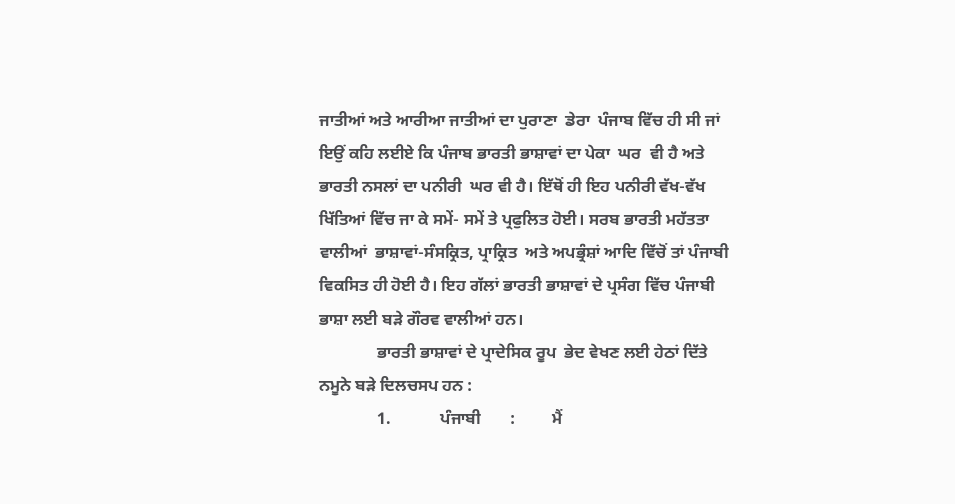ਜਾਤੀਆਂ ਅਤੇ ਆਰੀਆ ਜਾਤੀਆਂ ਦਾ ਪੁਰਾਣਾ  ਡੇਰਾ  ਪੰਜਾਬ ਵਿੱਚ ਹੀ ਸੀ ਜਾਂ ਇਉਂ ਕਹਿ ਲਈਏ ਕਿ ਪੰਜਾਬ ਭਾਰਤੀ ਭਾਸ਼ਾਵਾਂ ਦਾ ਪੇਕਾ  ਘਰ  ਵੀ ਹੈ ਅਤੇ ਭਾਰਤੀ ਨਸਲਾਂ ਦਾ ਪਨੀਰੀ  ਘਰ ਵੀ ਹੈ। ਇੱਥੋਂ ਹੀ ਇਹ ਪਨੀਰੀ ਵੱਖ-ਵੱਖ ਖਿੱਤਿਆਂ ਵਿੱਚ ਜਾ ਕੇ ਸਮੇਂ- ਸਮੇਂ ਤੇ ਪ੍ਰਫੁਲਿਤ ਹੋਈ। ਸਰਬ ਭਾਰਤੀ ਮਹੱਤਤਾ ਵਾਲੀਆਂ  ਭਾਸ਼ਾਵਾਂ-ਸੰਸਕ੍ਰਿਤ, ਪ੍ਰਾਕ੍ਰਿਤ  ਅਤੇ ਅਪਭ੍ਰੰਸ਼ਾਂ ਆਦਿ ਵਿੱਚੋਂ ਤਾਂ ਪੰਜਾਬੀ ਵਿਕਸਿਤ ਹੀ ਹੋਈ ਹੈ। ਇਹ ਗੱਲਾਂ ਭਾਰਤੀ ਭਾਸ਼ਾਵਾਂ ਦੇ ਪ੍ਰਸੰਗ ਵਿੱਚ ਪੰਜਾਬੀ ਭਾਸ਼ਾ ਲਈ ਬੜੇ ਗੌਰਵ ਵਾਲੀਆਂ ਹਨ।
              ਭਾਰਤੀ ਭਾਸ਼ਾਵਾਂ ਦੇ ਪ੍ਰਾਦੇਸਿਕ ਰੂਪ  ਭੇਦ ਵੇਖਣ ਲਈ ਹੇਠਾਂ ਦਿੱਤੇ ਨਮੂਨੇ ਬੜੇ ਦਿਲਚਸਪ ਹਨ :
              1.            ਪੰਜਾਬੀ       :         ਮੈਂ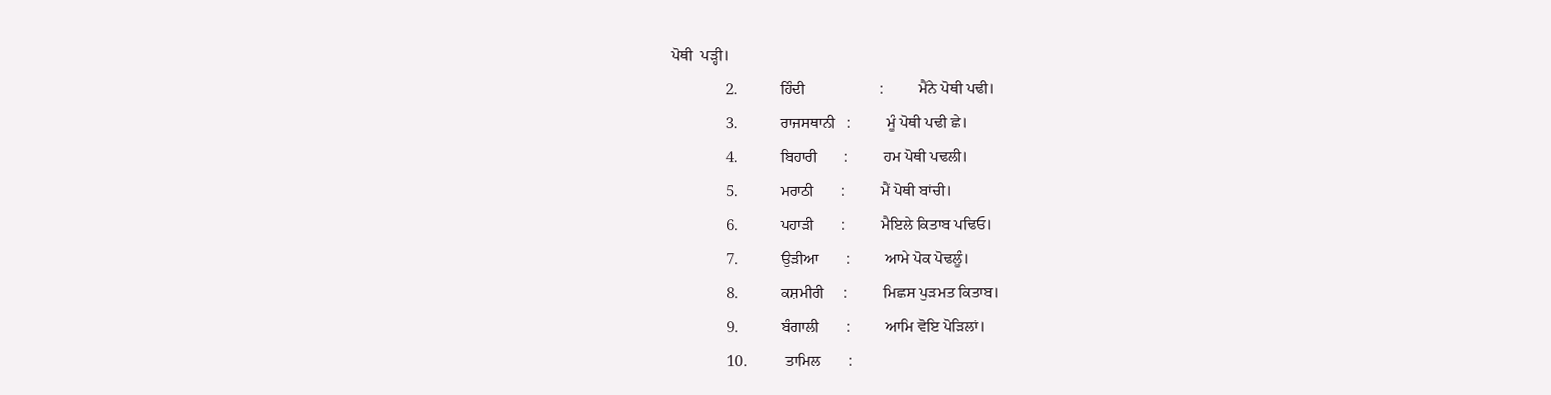ਪੋਥੀ  ਪੜ੍ਹੀ।
              2.           ਹਿੰਦੀ                   :         ਮੈਂਨੇ ਪੋਥੀ ਪਢੀ।
              3.           ਰਾਜਸਥਾਨੀ   :         ਮੂੰ ਪੋਥੀ ਪਢੀ ਛੇ।
              4.           ਬਿਹਾਰੀ       :         ਹਮ ਪੋਥੀ ਪਢਲੀ।
              5.           ਮਰਾਠੀ       :         ਮੈਂ ਪੋਥੀ ਬਾਂਚੀ।
              6.           ਪਹਾੜੀ       :         ਮੈਇਲੇ ਕਿਤਾਬ ਪਢਿਓ।
              7.           ਉੜੀਆ       :         ਆਮੇ ਪੋਕ ਪੋਢਲੂੰ।
              8.           ਕਸ਼ਮੀਰੀ     :         ਮਿਛਸ ਪੁੜਮਤ ਕਿਤਾਬ।
              9.           ਬੰਗਾਲੀ       :         ਆਮਿ ਵੋਇ ਪੋੜਿਲਾਂ।
              10.          ਤਾਮਿਲ       :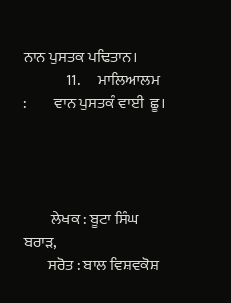ਨਾਨ ਪੁਸਤਕ ਪਢਿਤਾਨ।
              11.      ਮਾਲਿਆਲਮ      :         ਵਾਨ ਪੁਸਤਕੰ ਵਾਈ  ਛੂ।




         ਲੇਖਕ : ਬੂਟਾ ਸਿੰਘ ਬਰਾੜ,
        ਸਰੋਤ : ਬਾਲ ਵਿਸ਼ਵਕੋਸ਼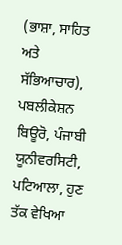(ਭਾਸ਼ਾ, ਸਾਹਿਤ ਅਤੇ ਸੱਭਿਆਚਾਰ), ਪਬਲੀਕੇਸ਼ਨ ਬਿਊਰੋ, ਪੰਜਾਬੀ ਯੂਨੀਵਰਸਿਟੀ, ਪਟਿਆਲਾ, ਹੁਣ ਤੱਕ ਵੇਖਿਆ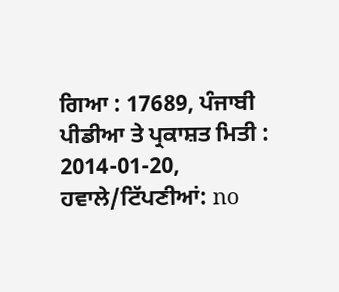ਗਿਆ : 17689, ਪੰਜਾਬੀ ਪੀਡੀਆ ਤੇ ਪ੍ਰਕਾਸ਼ਤ ਮਿਤੀ : 2014-01-20, ਹਵਾਲੇ/ਟਿੱਪਣੀਆਂ: no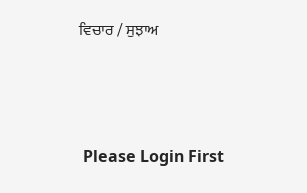ਵਿਚਾਰ / ਸੁਝਾਅ



 Please Login First